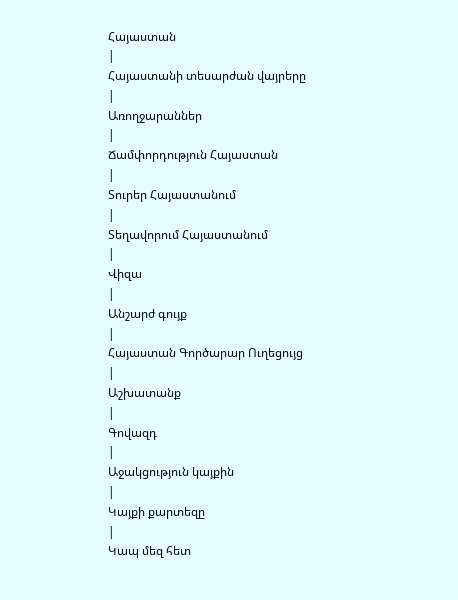Հայաստան
|
Հայաստանի տեսարժան վայրերը
|
Առողջարաններ
|
Ճամփորդություն Հայաստան
|
Տուրեր Հայաստանում
|
Տեղավորում Հայաստանում
|
Վիզա
|
Անշարժ գույք
|
Հայաստան Գործարար Ուղեցույց
|
Աշխատանք
|
Գովազդ
|
Աջակցություն կայքին
|
Կայքի քարտեզը
|
Կապ մեզ հետ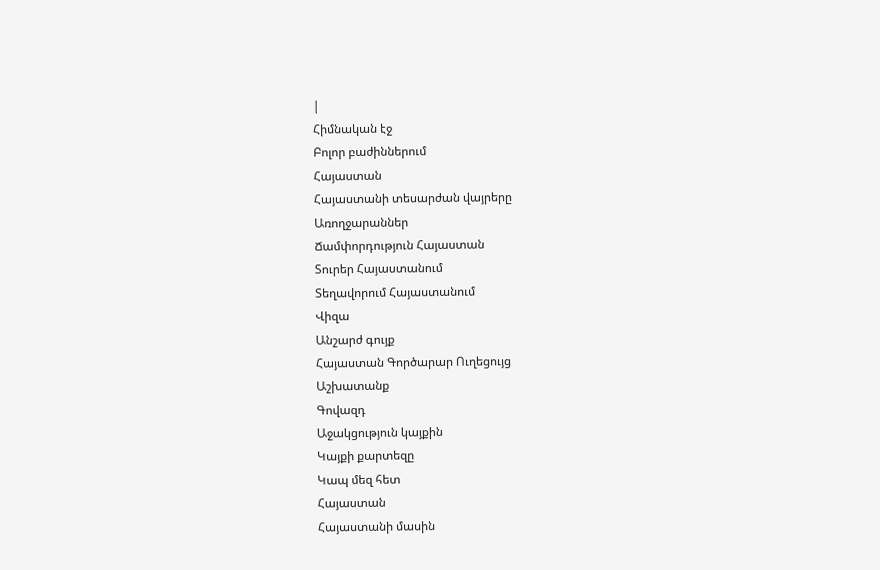|
Հիմնական էջ
Բոլոր բաժիններում
Հայաստան
Հայաստանի տեսարժան վայրերը
Առողջարաններ
Ճամփորդություն Հայաստան
Տուրեր Հայաստանում
Տեղավորում Հայաստանում
Վիզա
Անշարժ գույք
Հայաստան Գործարար Ուղեցույց
Աշխատանք
Գովազդ
Աջակցություն կայքին
Կայքի քարտեզը
Կապ մեզ հետ
Հայաստան
Հայաստանի մասին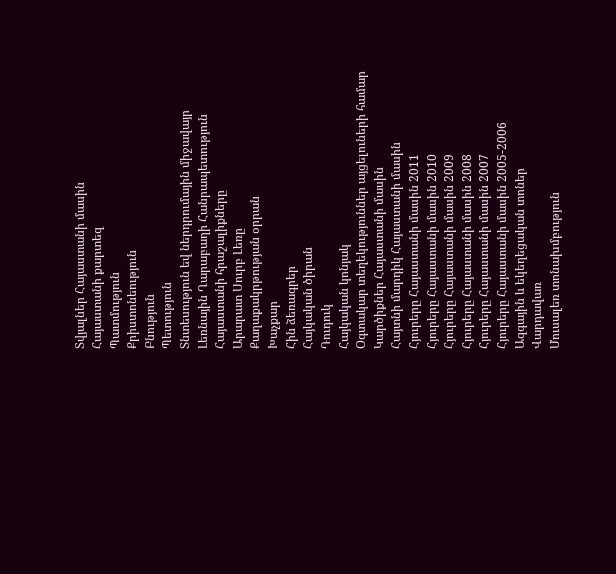Տվյալներ Հայաստանի մասին
Հայաստանի քարտեզ
Պատմություն
Քրիստոնեություն
Բնություն
Պետություն
Տնտեսություն եվ ներդրումային միջավայր
Լեռնային Ղարաբաղի Հանրապետություն
Հայաստանի հրաշալիքները
Արարատ Սուրբ Լեռը
Քաղաքակրթության օրրան
Խաչքար
Հին ձեռագրեր
Հայկական ծիրան
Դուդուկ
Հայկական կոնյակ
Օգտակար տեղեկություններ այցելուների համար
Կարծիքներ Հայաստանի մասին
Հայտնի մարդիկ Հայաստանի մասին
Հյուրերը Հայաստանի մասին 2011
Հյուրերը Հայաստանի մասին 2010
Հյուրերը Հայաստանի մասին 2009
Հյուրերը Հայաստանի մասին 2008
Հյուրերը Հայաստանի մասին 2007
Հյուրերը Հայաստանի մասին 2005-2006
Ազգային և եկեղեցական տոներ
Վարդավառ
Մուսալեռ տոնախմբություն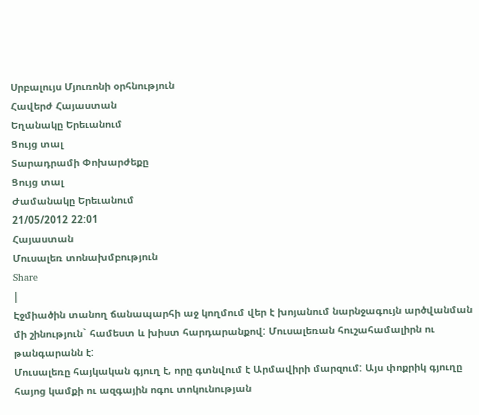Սրբալույս Մյուռոնի օրհնություն
Հավերժ Հայաստան
Եղանակը Երեւանում
Ցույց տալ
Տարադրամի Փոխարժեքը
Ցույց տալ
Ժամանակը Երեւանում
21/05/2012 22:01
Հայաստան
Մուսալեռ տոնախմբություն
Share
|
Էջմիածին տանող ճանապարհի աջ կողմում վեր է խոյանում նարնջագույն արծվանման մի շինություն` համեստ և խիստ հարդարանքով: Մուսալեռան հուշահամալիրն ու թանգարանն է:
Մուսալեռը հայկական գյուղ է, որը գտնվում է Արմավիրի մարզում: Այս փոքրիկ գյուղը հայոց կամքի ու ազգային ոգու տոկունության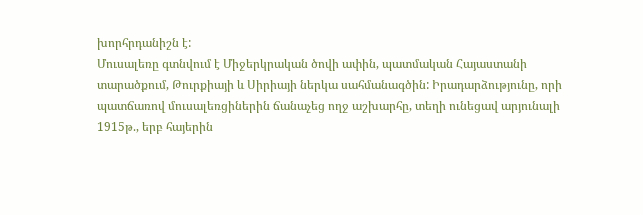խորհրդանիշն է:
Մուսալեռը գտնվում է Միջերկրական ծովի ափին, պատմական Հայաստանի տարածքում, Թուրքիայի և Սիրիայի ներկա սահմանագծին: Իրադարձությունը, որի պատճառով մուսալեռցիներին ճանաչեց ողջ աշխարհը, տեղի ունեցավ արյունալի 1915թ., երբ հայերին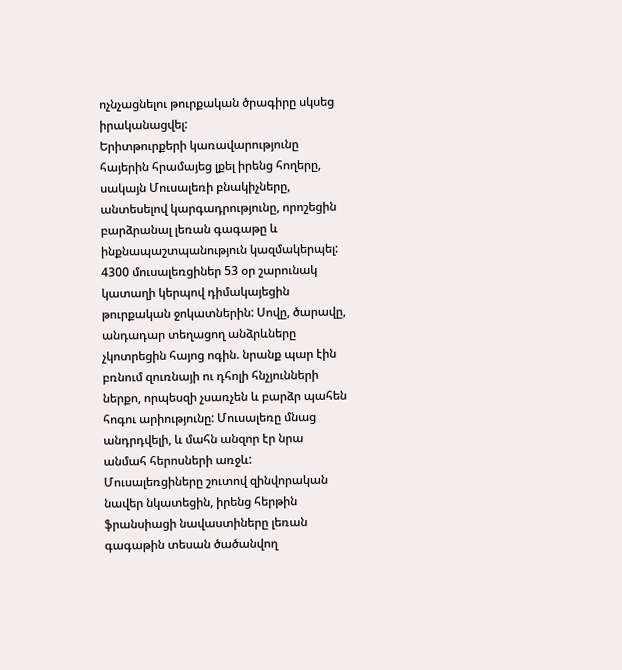ոչնչացնելու թուրքական ծրագիրը սկսեց իրականացվել:
Երիտթուրքերի կառավարությունը հայերին հրամայեց լքել իրենց հողերը, սակայն Մուսալեռի բնակիչները, անտեսելով կարգադրությունը, որոշեցին բարձրանալ լեռան գագաթը և ինքնապաշտպանություն կազմակերպել: 4300 մուսալեռցիներ 53 օր շարունակ կատաղի կերպով դիմակայեցին թուրքական ջոկատներին: Սովը, ծարավը, անդադար տեղացող անձրևները չկոտրեցին հայոց ոգին. նրանք պար էին բռնում զուռնայի ու դհոլի հնչյունների ներքո, որպեսզի չսառչեն և բարձր պահեն հոգու արիությունը: Մուսալեռը մնաց անդրդվելի, և մահն անզոր էր նրա անմահ հերոսների առջև:
Մուսալեռցիները շուտով զինվորական նավեր նկատեցին, իրենց հերթին ֆրանսիացի նավաստիները լեռան գագաթին տեսան ծածանվող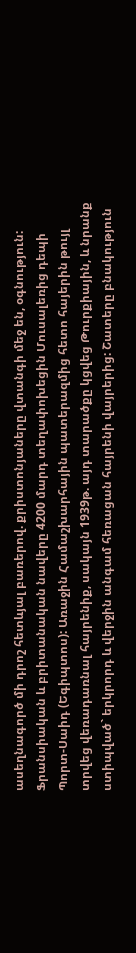ասեղնագործ մի դրոշ հետևյալ բառերով. քրիստոնյաները վտանգի մեջ են, օգնություն:
Ֆրանսիական և բրիտանական նավերը 4200 մարդ տեղափոխեցին Մուսալեռից դեպի Պորտ-Սաիդ (Եգիպտոս): Առաջին Համաշխարհային պատերազմից հետո հայերին թույլ տրվեց վեռադառնալ հայրենիք, սակայն 1939թ. այդ տարածքը կցվեց Թուրքիային, և նրանք ստիպված` երկրորդ և վերջին անգամ հեռացան հայրենի վայրերից: Շատերը բնակություն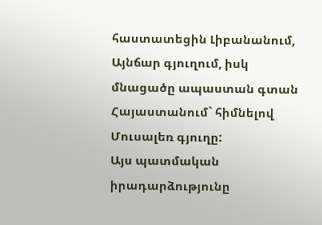հաստատեցին Լիբանանում, Այնճար գյուղում, իսկ մնացածը ապաստան գտան Հայաստանում` հիմնելով Մուսալեռ գյուղը:
Այս պատմական իրադարձությունը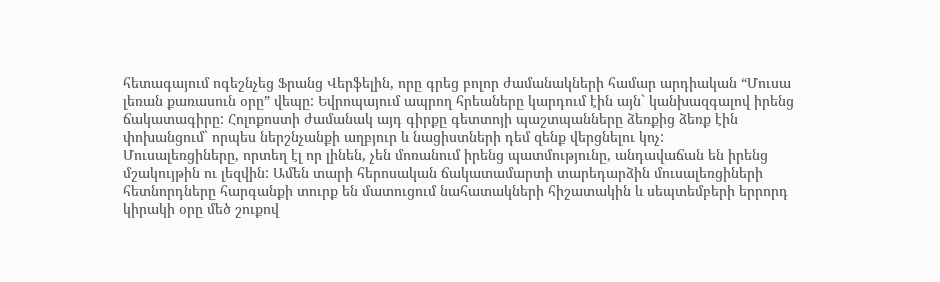հետագայում ոգեշնչեց Ֆրանց Վերֆելին, որը գրեց բոլոր ժամանակների համար արդիական “Մուսա լեռան քառասուն օրը” վեպը: Եվրոպայում ապրող հրեաները կարդում էին այն` կանխազգալով իրենց ճակատագիրը: Հոլոքոստի ժամանակ այդ գիրքը գետտոյի պաշտպանները ձեռքից ձեռք էին փոխանցում` որպես ներշնչանքի աղբյուր և նացիստների դեմ զենք վերցնելու կոչ:
Մուսալեռցիները, որտեղ էլ որ լինեն, չեն մոռանում իրենց պատմությունը, անդավաճան են իրենց մշակույթին ու լեզվին: Ամեն տարի հերոսական ճակատամարտի տարեդարձին մուսալեռցիների հետնորդները հարգանքի տուրք են մատուցում նահատակների հիշատակին և սեպտեմբերի երրորդ կիրակի օրը մեծ շուքով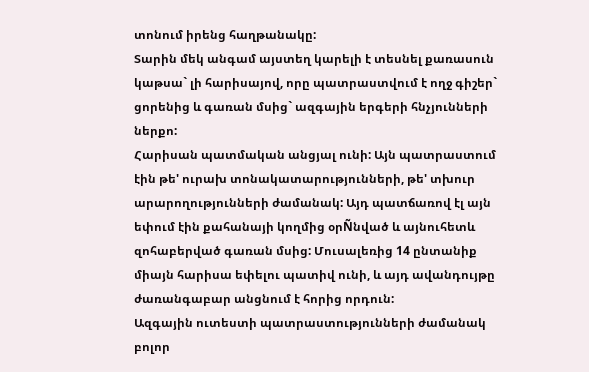տոնում իրենց հաղթանակը:
Տարին մեկ անգամ այստեղ կարելի է տեսնել քառասուն կաթսա` լի հարիսայով, որը պատրաստվում է ողջ գիշեր` ցորենից և գառան մսից` ազգային երգերի հնչյունների ներքո:
Հարիսան պատմական անցյալ ունի: Այն պատրաստում էին թե' ուրախ տոնակատարությունների, թե' տխուր արարողությունների ժամանակ: Այդ պատճառով էլ այն եփում էին քահանայի կողմից օրÑնված և այնուհետև զոհաբերված գառան մսից: Մուսալեռից 14 ընտանիք միայն հարիսա եփելու պատիվ ունի, և այդ ավանդույթը ժառանգաբար անցնում է հորից որդուն:
Ազգային ուտեստի պատրաստությունների ժամանակ բոլոր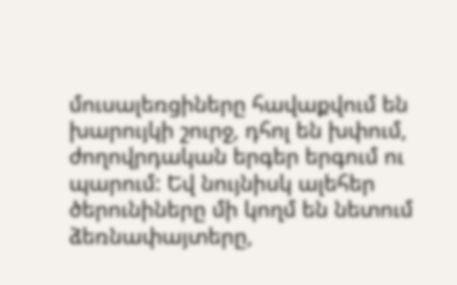մուսալեռցիները հավաքվում են խարույկի շուրջ, դհոլ են խփում, ժողովրդական երգեր երգում ու պարում: Եվ նույնիսկ ալեհեր ծերունիները մի կողմ են նետում ձեռնափայտերը,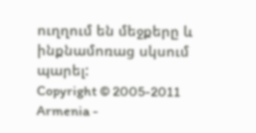ուղղում են մեջքերը և ինքնամոռաց սկսում պարել:
Copyright © 2005-2011 Armenia -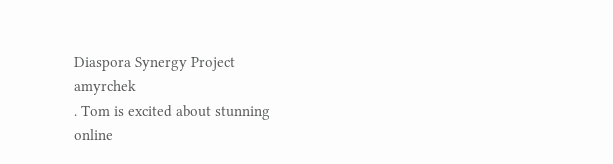Diaspora Synergy Project
amyrchek
. Tom is excited about stunning
online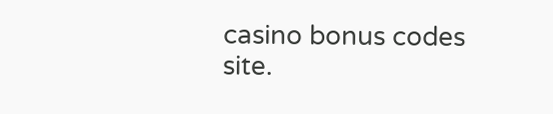casino bonus codes
site.